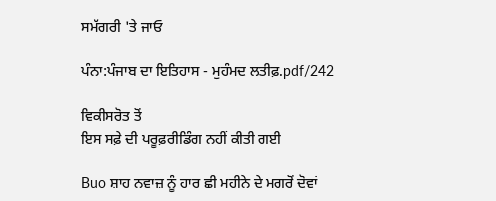ਸਮੱਗਰੀ 'ਤੇ ਜਾਓ

ਪੰਨਾ:ਪੰਜਾਬ ਦਾ ਇਤਿਹਾਸ - ਮੁਹੰਮਦ ਲਤੀਫ਼.pdf/242

ਵਿਕੀਸਰੋਤ ਤੋਂ
ਇਸ ਸਫ਼ੇ ਦੀ ਪਰੂਫ਼ਰੀਡਿੰਗ ਨਹੀਂ ਕੀਤੀ ਗਈ

Buo ਸ਼ਾਹ ਨਵਾਜ਼ ਨੂੰ ਹਾਰ ਛੀ ਮਹੀਨੇ ਦੇ ਮਗਰੋਂ ਦੋਵਾਂ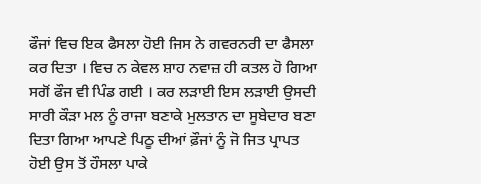ਫੌਜਾਂ ਵਿਚ ਇਕ ਫੈਸਲਾ ਹੋਈ ਜਿਸ ਨੇ ਗਵਰਨਰੀ ਦਾ ਫੈਸਲਾ ਕਰ ਦਿਤਾ । ਵਿਚ ਨ ਕੇਵਲ ਸ਼ਾਹ ਨਵਾਜ਼ ਹੀ ਕਤਲ ਹੋ ਗਿਆ ਸਗੋਂ ਫੌਜ ਵੀ ਪਿੰਡ ਗਈ । ਕਰ ਲੜਾਈ ਇਸ ਲੜਾਈ ਉਸਦੀ ਸਾਰੀ ਕੌੜਾ ਮਲ ਨੂੰ ਰਾਜਾ ਬਣਾਕੇ ਮੁਲਤਾਨ ਦਾ ਸੂਬੇਦਾਰ ਬਣਾ ਦਿਤਾ ਗਿਆ ਆਪਣੇ ਪਿਠੂ ਦੀਆਂ ਫ਼ੌਜਾਂ ਨੂੰ ਜੋ ਜਿਤ ਪ੍ਰਾਪਤ ਹੋਈ ਉਸ ਤੋਂ ਹੌਸਲਾ ਪਾਕੇ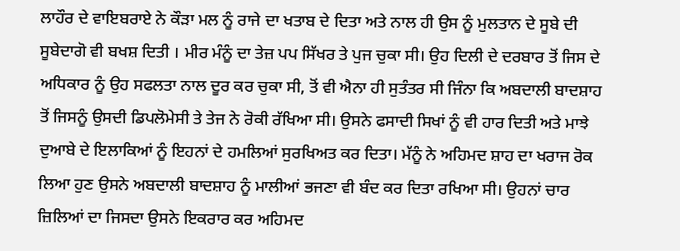ਲਾਹੌਰ ਦੇ ਵਾਇਬਰਾਏ ਨੇ ਕੌੜਾ ਮਲ ਨੂੰ ਰਾਜੇ ਦਾ ਖਤਾਬ ਦੇ ਦਿਤਾ ਅਤੇ ਨਾਲ ਹੀ ਉਸ ਨੂੰ ਮੁਲਤਾਨ ਦੇ ਸੂਬੇ ਦੀ ਸੂਬੇਦਾਗੋ ਵੀ ਬਖਸ਼ ਦਿਤੀ । ਮੀਰ ਮੰਨੂੰ ਦਾ ਤੇਜ਼ ਪਪ ਸਿੱਖਰ ਤੇ ਪੁਜ ਚੁਕਾ ਸੀ। ਉਹ ਦਿਲੀ ਦੇ ਦਰਬਾਰ ਤੋਂ ਜਿਸ ਦੇ ਅਧਿਕਾਰ ਨੂੰ ਉਹ ਸਫਲਤਾ ਨਾਲ ਦੂਰ ਕਰ ਚੁਕਾ ਸੀ, ਤੋਂ ਵੀ ਐਨਾ ਹੀ ਸੁਤੰਤਰ ਸੀ ਜਿੰਨਾ ਕਿ ਅਬਦਾਲੀ ਬਾਦਸ਼ਾਹ ਤੋਂ ਜਿਸਨੂੰ ਉਸਦੀ ਡਿਪਲੋਮੇਸੀ ਤੇ ਤੇਜ ਨੇ ਰੋਕੀ ਰੱਖਿਆ ਸੀ। ਉਸਨੇ ਫਸਾਦੀ ਸਿਖਾਂ ਨੂੰ ਵੀ ਹਾਰ ਦਿਤੀ ਅਤੇ ਮਾਝੇ ਦੁਆਬੇ ਦੇ ਇਲਾਕਿਆਂ ਨੂੰ ਇਹਨਾਂ ਦੇ ਹਮਲਿਆਂ ਸੁਰਖਿਅਤ ਕਰ ਦਿਤਾ। ਮੱਨੂੰ ਨੇ ਅਹਿਮਦ ਸ਼ਾਹ ਦਾ ਖਰਾਜ ਰੋਕ ਲਿਆ ਹੁਣ ਉਸਨੇ ਅਬਦਾਲੀ ਬਾਦਸ਼ਾਹ ਨੂੰ ਮਾਲੀਆਂ ਭਜਣਾ ਵੀ ਬੰਦ ਕਰ ਦਿਤਾ ਰਖਿਆ ਸੀ। ਉਹਨਾਂ ਚਾਰ ਜ਼ਿਲਿਆਂ ਦਾ ਜਿਸਦਾ ਉਸਨੇ ਇਕਰਾਰ ਕਰ ਅਹਿਮਦ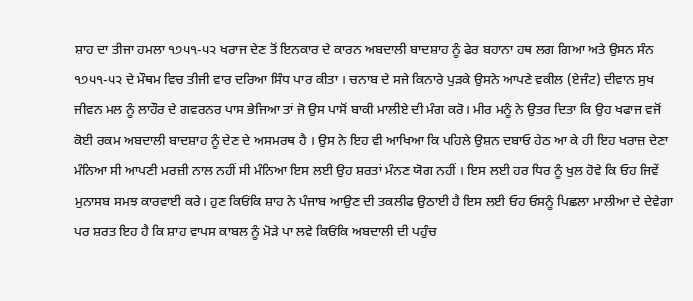ਸ਼ਾਹ ਦਾ ਤੀਜਾ ਹਮਲਾ ੧੭੫੧-੫੨ ਖਰਾਜ ਦੇਣ ਤੋਂ ਇਨਕਾਰ ਦੇ ਕਾਰਨ ਅਬਦਾਲੀ ਬਾਦਸ਼ਾਹ ਨੂੰ ਫੇਰ ਬਹਾਨਾ ਹਥ ਲਗ ਗਿਆ ਅਤੇ ਉਸਨ ਸੰਨ ੧੭੫੧-੫੨ ਦੇ ਮੌਥਮ ਵਿਚ ਤੀਜੀ ਵਾਰ ਦਰਿਆ ਸਿੰਧ ਪਾਰ ਕੀਤਾ । ਚਨਾਬ ਦੇ ਸਜੇ ਕਿਨਾਰੇ ਪੁੜਕੇ ਉਸਨੇ ਆਪਣੇ ਵਕੀਲ (ਏਜੰਟ) ਦੀਵਾਨ ਸੁਖ ਜੀਵਨ ਮਲ ਨੂੰ ਲਾਹੌਰ ਦੇ ਗਵਰਨਰ ਪਾਸ ਭੇਜਿਆ ਤਾਂ ਜੋ ਉਸ ਪਾਸੋਂ ਬਾਕੀ ਮਾਲੀਏ ਦੀ ਮੰਗ ਕਰੋ। ਮੀਰ ਮਨੂੰ ਨੇ ਉਤਰ ਦਿਤਾ ਕਿ ਉਹ ਖਫਾਜ ਵਜੋਂ ਕੋਈ ਰਕਮ ਅਬਦਾਲੀ ਬਾਦਸ਼ਾਹ ਨੂੰ ਦੇਣ ਦੇ ਅਸਮਰਥ ਹੈ । ਉਸ ਨੇ ਇਹ ਵੀ ਆਖਿਆ ਕਿ ਪਹਿਲੇ ਉਸ਼ਨ ਦਬਾਓ ਹੇਠ ਆ ਕੇ ਹੀ ਇਹ ਖਰਾਜ਼ ਦੇਣਾ ਮੰਨਿਆ ਸੀ ਆਪਣੀ ਮਰਜ਼ੀ ਨਾਲ ਨਹੀਂ ਸੀ ਮੰਨਿਆ ਇਸ ਲਈ ਉਹ ਸ਼ਰਤਾਂ ਮੰਨਣ ਯੋਗ ਨਹੀਂ । ਇਸ ਲਈ ਹਰ ਧਿਰ ਨੂੰ ਖੁਲ ਹੋਵੇ ਕਿ ਓਹ ਜਿਵੇਂ ਮੁਨਾਸਬ ਸਮਝ ਕਾਰਵਾਈ ਕਰੇ। ਹੁਣ ਕਿਓਂਕਿ ਸ਼ਾਹ ਨੇ ਪੰਜਾਬ ਆਉਣ ਦੀ ਤਕਲੀਫ ਉਠਾਈ ਹੈ ਇਸ ਲਈ ਓਹ ਓਸਨੂੰ ਪਿਛਲਾ ਮਾਲੀਆ ਦੇ ਦੇਵੇਗਾ ਪਰ ਸ਼ਰਤ ਇਹ ਹੈ ਕਿ ਸ਼ਾਹ ਵਾਪਸ ਕਾਬਲ ਨੂੰ ਮੋੜੇ ਪਾ ਲਵੇ ਕਿਓਂਕਿ ਅਬਦਾਲੀ ਦੀ ਪਹੁੰਚ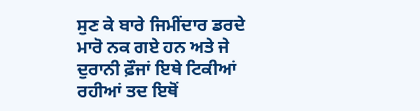ਸੁਣ ਕੇ ਬਾਰੇ ਜਿਮੀਂਦਾਰ ਡਰਦੇ ਮਾਰੋ ਨਕ ਗਏ ਹਨ ਅਤੇ ਜੇ ਦੁਰਾਨੀ ਫ਼ੌਜਾਂ ਇਥੇ ਟਿਕੀਆਂ ਰਹੀਆਂ ਤਦ ਇਥੋਂ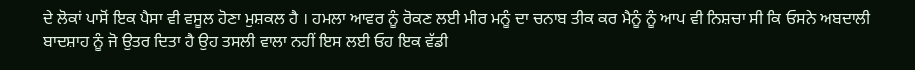ਦੇ ਲੋਕਾਂ ਪਾਸੋਂ ਇਕ ਪੈਸਾ ਵੀ ਵਸੂਲ ਹੋਣਾ ਮੁਸ਼ਕਲ ਹੈ । ਹਮਲਾ ਆਵਰ ਨੂੰ ਰੋਕਣ ਲਈ ਮੀਰ ਮਨੂੰ ਦਾ ਚਨਾਬ ਤੀਕ ਕਰ ਮੈਨੂੰ ਨੂੰ ਆਪ ਵੀ ਨਿਸ਼ਚਾ ਸੀ ਕਿ ਓਸਨੇ ਅਬਦਾਲੀ ਬਾਦਸ਼ਾਹ ਨੂੰ ਜੋ ਉਤਰ ਦਿਤਾ ਹੈ ਉਹ ਤਸਲੀ ਵਾਲਾ ਨਹੀਂ ਇਸ ਲਈ ਓਹ ਇਕ ਵੱਡੀ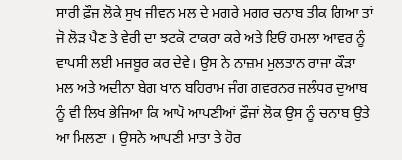ਸਾਰੀ ਫ਼ੌਜ ਲੋਕੇ ਸੁਖ ਜੀਵਨ ਮਲ ਦੇ ਮਗਰੇ ਮਗਰ ਚਨਾਬ ਤੀਕ ਗਿਆ ਤਾਂ ਜੋ ਲੋੜ ਪੈਣ ਤੇ ਵੇਰੀ ਦਾ ਝਟਕੋ ਟਾਕਰਾ ਕਰੇ ਅਤੇ ਇਓਂ ਹਮਲਾ ਆਵਰ ਨੂੰ ਵਾਪਸੀ ਲਈ ਮਜਬੂਰ ਕਰ ਦੇਵੇ। ਉਸ ਨੇ ਨਾਜ਼ਮ ਮੁਲਤਾਨ ਰਾਜਾ ਕੌੜਾ ਮਲ ਅਤੇ ਅਦੀਨਾ ਬੇਗ ਖਾਨ ਬਹਿਰਾਮ ਜੰਗ ਗਵਰਨਰ ਜਲੰਧਰ ਦੁਆਬ ਨੂੰ ਵੀ ਲਿਖ ਭੇਜਿਆ ਕਿ ਆਪੋ ਆਪਣੀਆਂ ਫ਼ੌਜਾਂ ਲੋਕ ਉਸ ਨੂੰ ਚਨਾਬ ਉਤੇ ਆ ਮਿਲਣਾ । ਉਸਨੇ ਆਪਣੀ ਮਾਤਾ ਤੇ ਹੋਰ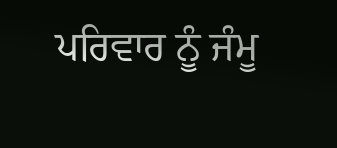ਪਰਿਵਾਰ ਨੂੰ ਜੰਮੂ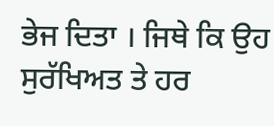ਭੇਜ ਦਿਤਾ । ਜਿਥੇ ਕਿ ਉਹ ਸੁਰੱਖਿਅਤ ਤੇ ਹਰ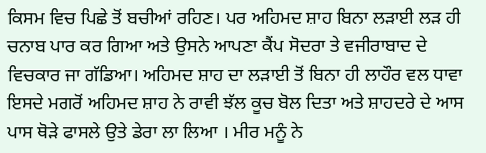ਕਿਸਮ ਵਿਚ ਪਿਛੇ ਤੋਂ ਬਚੀਆਂ ਰਹਿਣ। ਪਰ ਅਹਿਮਦ ਸ਼ਾਹ ਬਿਨਾ ਲੜਾਈ ਲੜ ਹੀ ਚਨਾਬ ਪਾਰ ਕਰ ਗਿਆ ਅਤੇ ਉਸਨੇ ਆਪਣਾ ਕੈਂਪ ਸੋਦਰਾ ਤੇ ਵਜੀਰਾਬਾਦ ਦੇ ਵਿਚਕਾਰ ਜਾ ਗੱਡਿਆ। ਅਹਿਮਦ ਸ਼ਾਹ ਦਾ ਲੜਾਈ ਤੋਂ ਬਿਨਾ ਹੀ ਲਾਹੌਰ ਵਲ ਧਾਵਾ ਇਸਦੇ ਮਗਰੋਂ ਅਹਿਮਦ ਸ਼ਾਹ ਨੇ ਰਾਵੀ ਝੱਲ ਕੂਚ ਬੋਲ ਦਿਤਾ ਅਤੇ ਸ਼ਾਹਦਰੇ ਦੇ ਆਸ ਪਾਸ ਥੋੜੇ ਫਾਸਲੇ ਉਤੇ ਡੇਰਾ ਲਾ ਲਿਆ । ਮੀਰ ਮਨੂੰ ਨੇ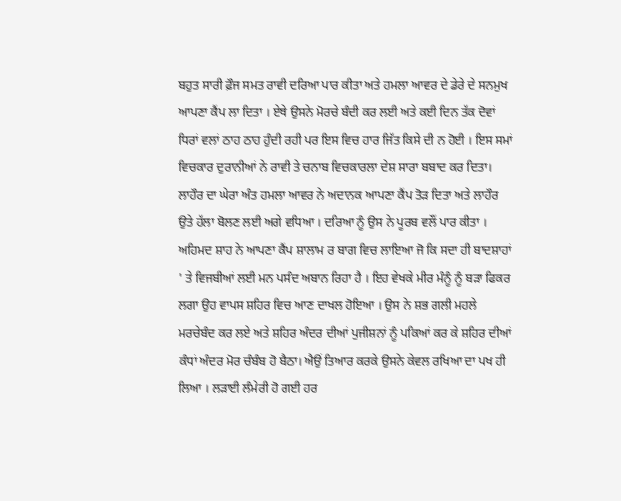ਬਹੁਤ ਸਾਰੀ ਫ਼ੌਜ ਸਮਤ ਰਾਵੀ ਦਰਿਆ ਪਾਰ ਕੀਤਾ ਅਤੇ ਹਮਲਾ ਆਵਰ ਦੇ ਡੇਰੇ ਦੇ ਸਨਮੁਖ ਆਪਣਾ ਕੈਂਪ ਲਾ ਦਿਤਾ । ਏਥੇ ਉਸਨੇ ਮੋਰਚੇ ਬੰਦੀ ਕਰ ਲਈ ਅਤੇ ਕਈ ਦਿਨ ਤੱਕ ਦੋਵਾਂ ਧਿਰਾਂ ਵਲਾਂ ਠਾਹ ਠਾਹ ਹੁੰਦੀ ਰਹੀ ਪਰ ਇਸ ਵਿਚ ਹਾਰ ਜਿੱਤ ਕਿਸੇ ਦੀ ਨ ਹੋਈ । ਇਸ ਸਮਾਂ ਵਿਚਕਾਰ ਦੁਰਾਨੀਆਂ ਨੇ ਰਾਵੀ ਤੇ ਚਨਾਬ ਵਿਚਕਾਰਲਾ ਦੇਸ਼ ਸਾਰਾ ਬਬਾਦ ਕਰ ਦਿਤਾ। ਲਾਹੌਰ ਦਾ ਘੇਰਾ ਅੰਤ ਹਮਲਾ ਆਵਰ ਨੇ ਅਦਾਨਕ ਆਪਣਾ ਕੈਂਪ ਤੋੜ ਦਿਤਾ ਅਤੇ ਲਾਹੌਰ ਉਤੇ ਹੱਲਾ ਬੋਲਣ ਲਈ ਅਗੇ ਵਧਿਆ । ਦਰਿਆ ਨੂੰ ਉਸ ਨੇ ਪੂਰਬ ਵਲੌਂ ਪਾਰ ਕੀਤਾ । ਅਹਿਮਦ ਸ਼ਾਹ ਨੇ ਆਪਣਾ ਕੈਂਪ ਸ਼ਾਲਾਮ ਰ ਬਾਗ ਵਿਚ ਲਾਇਆ ਜੋ ਕਿ ਸਦਾ ਹੀ ਬਾਦਸ਼ਾਹਾਂ ' ਤੇ ਵਿਜਬੀਆਂ ਲਈ ਮਨ ਪਸੰਦ ਅਬਾਨ ਰਿਹਾ ਹੈ । ਇਹ ਵੇਖਕੇ ਮੀਰ ਮੰਨੂੰ ਨੂੰ ਬੜਾ ਫਿਕਰ ਲਗਾ ਉਹ ਵਾਪਸ ਸ਼ਹਿਰ ਵਿਚ ਆਣ ਦਾਖਲ ਹੋਇਆ । ਉਸ ਨੇ ਸ਼ਭ ਗਲੀ ਮਹਲੇ ਮਰਚੇਬੰਦ ਕਰ ਲਏ ਅਤੇ ਸ਼ਹਿਰ ਅੰਦਰ ਦੀਆਂ ਪੁਜੀਸ਼ਨਾਂ ਨੂੰ ਪਕਿਆਂ ਕਰ ਕੇ ਸ਼ਹਿਰ ਦੀਆਂ ਕੰਧਾਂ ਅੰਦਰ ਮੋਰ ਚੰਬੰਬ ਹੋ ਬੈਠਾ। ਐਉਂ ਤਿਆਰ ਕਰਕੇ ਉਸਨੇ ਕੇਵਲ ਰਖਿਆ ਦਾ ਪਖ ਹੀ ਲਿਆ । ਲੜਾਈ ਲੰਮੇਰੀ ਹੋ ਗਈ ਹਰ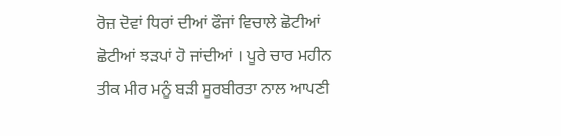ਰੋਜ਼ ਦੋਵਾਂ ਧਿਰਾਂ ਦੀਆਂ ਫੌਜਾਂ ਵਿਚਾਲੇ ਛੋਟੀਆਂ ਛੋਟੀਆਂ ਝੜਪਾਂ ਹੋ ਜਾਂਦੀਆਂ । ਪੂਰੇ ਚਾਰ ਮਹੀਨ ਤੀਕ ਮੀਰ ਮਨੂੰ ਬੜੀ ਸੂਰਬੀਰਤਾ ਨਾਲ ਆਪਣੀ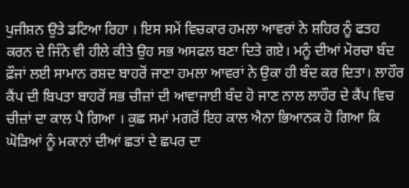ਪੁਜੀਸ਼ਨ ਉਤੇ ਡਟਿਆ ਰਿਹਾ । ਇਸ ਸਮੇਂ ਵਿਚਕਾਰ ਹਮਲਾ ਆਵਰਾਂ ਨੇ ਸ਼ਹਿਰ ਨੂੰ ਫਤਹ ਕਰਨ ਦੇ ਜਿੰਨੇ ਵੀ ਹੀਲੇ ਕੀਤੇ ਉਹ ਸਭ ਅਸਫਲ ਬਣਾ ਦਿਤੇ ਗਏ। ਮਨੂੰ ਦੀਆਂ ਮੋਰਚਾ ਬੰਦ ਫ਼ੌਜਾਂ ਲਈ ਸਾਮਾਨ ਰਸ਼ਦ ਬਾਹਰੋਂ ਜਾਣਾ ਹਮਲਾ ਆਵਰਾਂ ਨੇ ਉਕਾ ਹੀ ਬੰਦ ਕਰ ਦਿਤਾ। ਲਾਹੌਰ ਕੈਂਪ ਦੀ ਬਿਪਤਾ ਬਾਹਰੋਂ ਸਭ ਚੀਜ਼ਾਂ ਦੀ ਆਵਾਜਾਈ ਬੰਦ ਹੋ ਜਾਣ ਨਾਲ ਲਾਹੌਰ ਦੇ ਕੈਂਪ ਵਿਚ ਚੀਜ਼ਾਂ ਦਾ ਕਾਲ ਪੈ ਗਿਆ । ਕੁਛ ਸਮਾਂ ਮਗਰੋਂ ਇਹ ਕਾਲ ਐਨਾ ਭਿਆਨਕ ਹੋ ਗਿਆ ਕਿ ਘੋੜਿਆਂ ਨੂੰ ਮਕਾਨਾਂ ਦੀਆਂ ਛਤਾਂ ਦੇ ਛਪਰ ਦਾ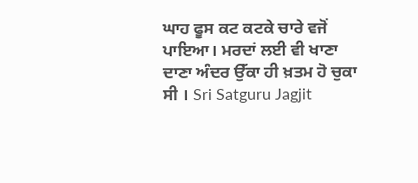ਘਾਹ ਫੂਸ ਕਟ ਕਟਕੇ ਚਾਰੇ ਵਜੋਂ ਪਾਇਆ। ਮਰਦਾਂ ਲਈ ਵੀ ਖਾਣਾ ਦਾਣਾ ਅੰਦਰ ਉੱਕਾ ਹੀ ਖ਼ਤਮ ਹੋ ਚੁਕਾ ਸੀ । Sri Satguru Jagjit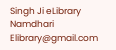Singh Ji eLibrary Namdhari Elibrary@gmail.com